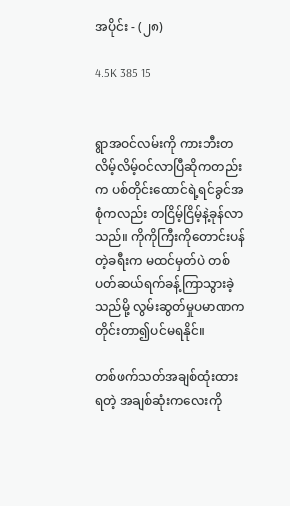အပိုင်း - (၂၈)

4.5K 385 15


ရွာအဝင်လမ်းကို ကားဘီးတလိမ့်လိမ့်ဝင်လာပြီဆိုကတည်းက ပစ်တိုင်းထောင်ရဲ့ရင်ခွင်အစုံကလည်း တငြိမ့်ငြိမ့်နဲ့ခုန်လာသည်။ ကိုကိုကြီးကိုတောင်းပန်တဲ့ခရီးက မထင်မှတ်ပဲ တစ်ပတ်ဆယ်ရက်ခန့်ကြာသွားခဲ့သည်မို့ လွမ်းဆွတ်မှုပမာဏက တိုင်းတာ၍ပင်မရနိုင်။

တစ်ဖက်သတ်အချစ်ထုံးထားရတဲ့ အချစ်ဆုံးကလေးကို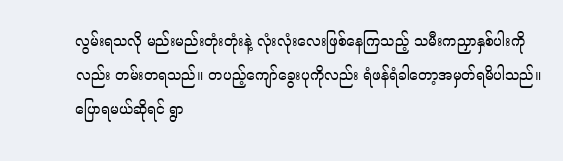လွမ်းရသလို မည်းမည်းတုံးတုံးနဲ့ လုံးလုံးလေးဖြစ်နေကြသည့် သမီးကညှာနှစ်ပါးကိုလည်း တမ်းတရသည်။ တပည့်ကျော်ခွေးပုကိုလည်း ရံဖန်ရံခါတော့အမှတ်ရမိပါသည်။ ပြောရမယ်ဆိုရင် ရွာ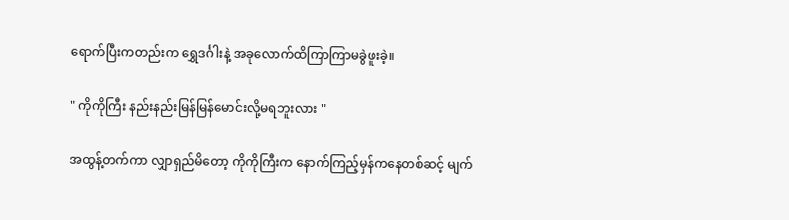ရောက်ပြီးကတည်းက ရွှေဒင်္ဂါးနဲ့ အခုလောက်ထိကြာကြာမခွဲဖူးခဲ့။

" ကိုကိုကြီး နည်းနည်းမြန်မြန်မောင်းလို့မရဘူးလား "

အထွန့်တက်ကာ လျှာရှည်မိတော့ ကိုကိုကြီးက နောက်ကြည့်မှန်ကနေတစ်ဆင့် မျက်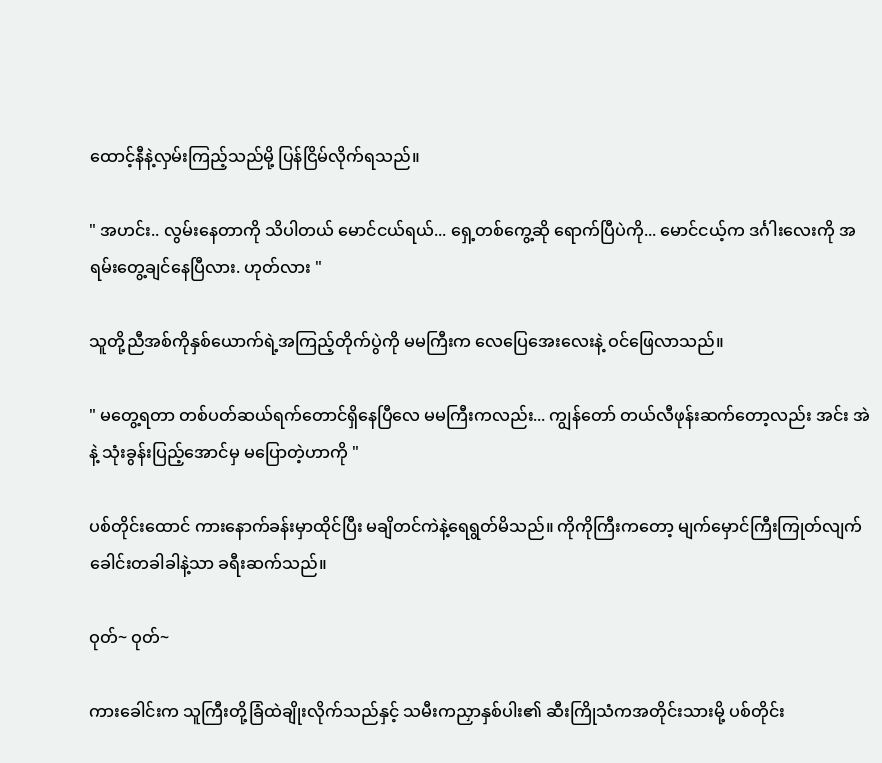ထောင့်နီနဲ့လှမ်းကြည့်သည်မို့ ပြန်ငြိမ်လိုက်ရသည်။

" အဟင်း.. လွမ်းနေတာကို သိပါတယ် မောင်ငယ်ရယ်... ရှေ့တစ်ကွေ့ဆို ရောက်ပြီပဲကို... မောင်ငယ့်က ဒင်္ဂါးလေးကို အရမ်းတွေ့ချင်နေပြီလား. ဟုတ်လား "

သူတို့ညီအစ်ကိုနှစ်ယောက်ရဲ့အကြည့်တိုက်ပွဲကို မမကြီးက လေပြေအေးလေးနဲ့ ဝင်ဖြေလာသည်။

" မတွေ့ရတာ တစ်ပတ်ဆယ်ရက်တောင်ရှိနေပြီလေ မမကြီးကလည်း... ကျွန်တော် တယ်လီဖုန်းဆက်တော့လည်း အင်း အဲ နဲ့ သုံးခွန်းပြည့်အောင်မှ မပြောတဲ့ဟာကို "

ပစ်တိုင်းထောင် ကားနောက်ခန်းမှာထိုင်ပြီး မချိတင်ကဲနဲ့ရေရွတ်မိသည်။ ကိုကိုကြီးကတော့ မျက်မှောင်ကြီးကြုတ်လျက် ခေါင်းတခါခါနဲ့သာ ခရီးဆက်သည်။

ဝုတ်~ ဝုတ်~

ကားခေါင်းက သူကြီးတို့ခြံထဲချိုးလိုက်သည်နှင့် သမီးကညှာနှစ်ပါး၏ ဆီးကြိုသံကအတိုင်းသားမို့ ပစ်တိုင်း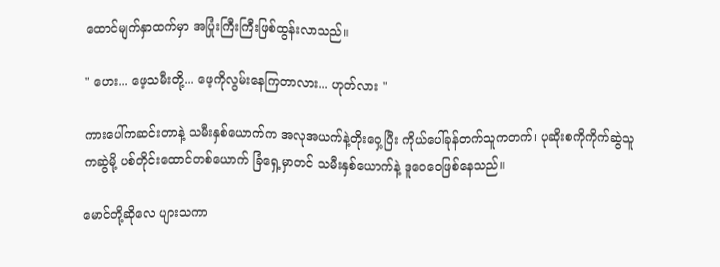ထောင်မျက်နှာထက်မှာ အပြုံးကြီးကြီးဖြစ်ထွန်းလာသည်။

" ဟေး... ဖေ့သမီးတို့... ဖေ့ကိုလွမ်းနေကြတာလား... ဟုတ်လား "

ကားပေါ်ကဆင်းတာနဲ့ သမီးနှစ်ယောက်က အလုအယက်နဲ့တိုးဝှေ့ပြီး ကိုယ်ပေါ်ခုန်တက်သူကတက်၊ ပုဆိုးစကိုကိုက်ဆွဲသူကဆွဲမို့ ပစ်တိုင်းထောင်တစ်ယောက် ခြံရှေ့မှာတင် သမီးနှစ်ယောက်နဲ့ ဒူဝေဝေဖြစ်နေသည်။

မောင်တို့ဆိုလေ ပျားသကာ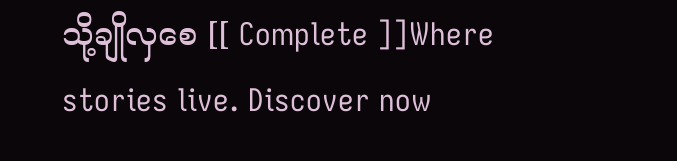သို့ချိုလှစေ [[ Complete ]]Where stories live. Discover now